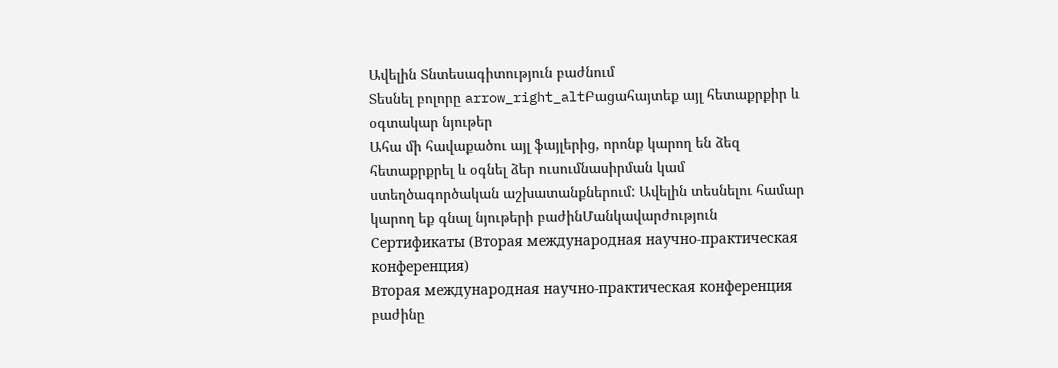Ավելին Տնտեսագիտություն բաժնում
Տեսնել բոլորը arrow_right_altԲացահայտեք այլ հետաքրքիր և օգտակար նյութեր
Ահա մի հավաքածու այլ ֆայլերից, որոնք կարող են ձեզ հետաքրքրել և օգնել ձեր ուսումնասիրման կամ ստեղծագործական աշխատանքներում: Ավելին տեսնելու համար կարող եք գնալ նյութերի բաժինՄանկավարժություն
Сертификаты (Вторая международная научно-практическая конференция)
Вторая международная научно-практическая конференция բաժինը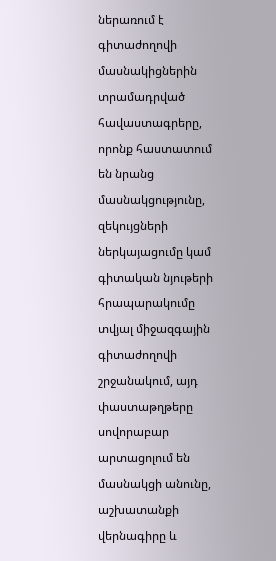ներառում է գիտաժողովի մասնակիցներին տրամադրված հավաստագրերը, որոնք հաստատում են նրանց մասնակցությունը, զեկույցների ներկայացումը կամ գիտական նյութերի հրապարակումը տվյալ միջազգային գիտաժողովի շրջանակում, այդ փաստաթղթերը սովորաբար արտացոլում են մասնակցի անունը, աշխատանքի վերնագիրը և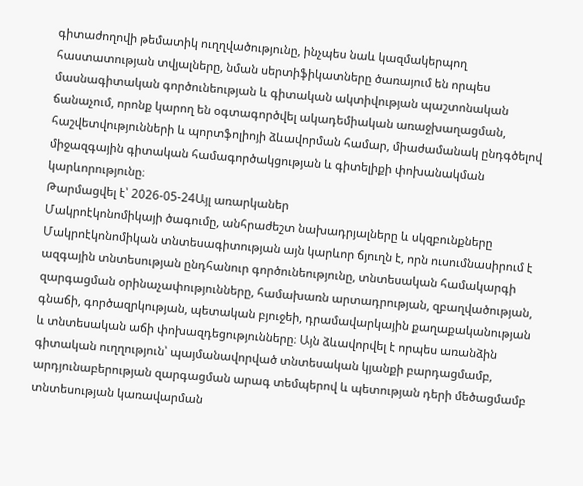գիտաժողովի թեմատիկ ուղղվածությունը, ինչպես նաև կազմակերպող հաստատության տվյալները, նման սերտիֆիկատները ծառայում են որպես մասնագիտական գործունեության և գիտական ակտիվության պաշտոնական ճանաչում, որոնք կարող են օգտագործվել ակադեմիական առաջխաղացման, հաշվետվությունների և պորտֆոլիոյի ձևավորման համար, միաժամանակ ընդգծելով միջազգային գիտական համագործակցության և գիտելիքի փոխանակման կարևորությունը։
Թարմացվել է՝ 2026-05-24Այլ առարկաներ
Մակրոէկոնոմիկայի ծագումը, անհրաժեշտ նախադրյալները և սկզբունքները
Մակրոէկոնոմիկան տնտեսագիտության այն կարևոր ճյուղն է, որն ուսումնասիրում է ազգային տնտեսության ընդհանուր գործունեությունը, տնտեսական համակարգի զարգացման օրինաչափությունները, համախառն արտադրության, զբաղվածության, գնաճի, գործազրկության, պետական բյուջեի, դրամավարկային քաղաքականության և տնտեսական աճի փոխազդեցությունները։ Այն ձևավորվել է որպես առանձին գիտական ուղղություն՝ պայմանավորված տնտեսական կյանքի բարդացմամբ, արդյունաբերության զարգացման արագ տեմպերով և պետության դերի մեծացմամբ տնտեսության կառավարման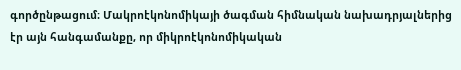գործընթացում։ Մակրոէկոնոմիկայի ծագման հիմնական նախադրյալներից էր այն հանգամանքը, որ միկրոէկոնոմիկական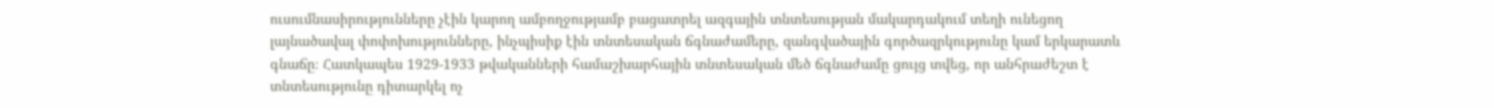ուսումնասիրությունները չէին կարող ամբողջությամբ բացատրել ազգային տնտեսության մակարդակում տեղի ունեցող լայնածավալ փոփոխությունները, ինչպիսիք էին տնտեսական ճգնաժամերը, զանգվածային գործազրկությունը կամ երկարատև գնաճը։ Հատկապես 1929-1933 թվականների համաշխարհային տնտեսական մեծ ճգնաժամը ցույց տվեց, որ անհրաժեշտ է տնտեսությունը դիտարկել ոչ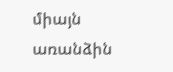միայն առանձին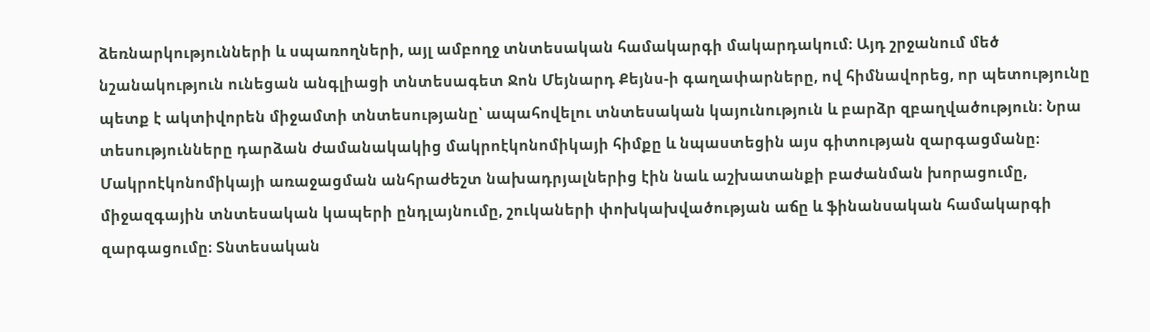ձեռնարկությունների և սպառողների, այլ ամբողջ տնտեսական համակարգի մակարդակում։ Այդ շրջանում մեծ նշանակություն ունեցան անգլիացի տնտեսագետ Ջոն Մեյնարդ Քեյնս-ի գաղափարները, ով հիմնավորեց, որ պետությունը պետք է ակտիվորեն միջամտի տնտեսությանը՝ ապահովելու տնտեսական կայունություն և բարձր զբաղվածություն։ Նրա տեսությունները դարձան ժամանակակից մակրոէկոնոմիկայի հիմքը և նպաստեցին այս գիտության զարգացմանը։ Մակրոէկոնոմիկայի առաջացման անհրաժեշտ նախադրյալներից էին նաև աշխատանքի բաժանման խորացումը, միջազգային տնտեսական կապերի ընդլայնումը, շուկաների փոխկախվածության աճը և ֆինանսական համակարգի զարգացումը։ Տնտեսական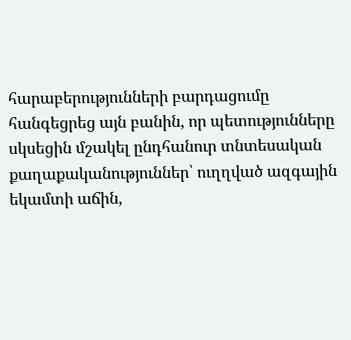հարաբերությունների բարդացումը հանգեցրեց այն բանին, որ պետությունները սկսեցին մշակել ընդհանուր տնտեսական քաղաքականություններ՝ ուղղված ազգային եկամտի աճին,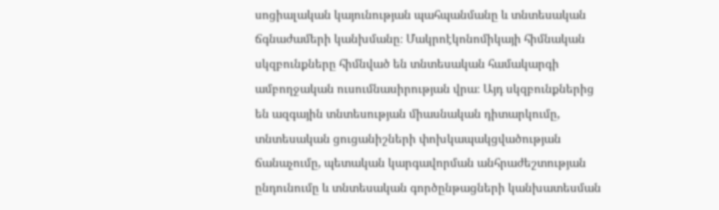սոցիալական կայունության պահպանմանը և տնտեսական ճգնաժամերի կանխմանը։ Մակրոէկոնոմիկայի հիմնական սկզբունքները հիմնված են տնտեսական համակարգի ամբողջական ուսումնասիրության վրա։ Այդ սկզբունքներից են ազգային տնտեսության միասնական դիտարկումը, տնտեսական ցուցանիշների փոխկապակցվածության ճանաչումը, պետական կարգավորման անհրաժեշտության ընդունումը և տնտեսական գործընթացների կանխատեսման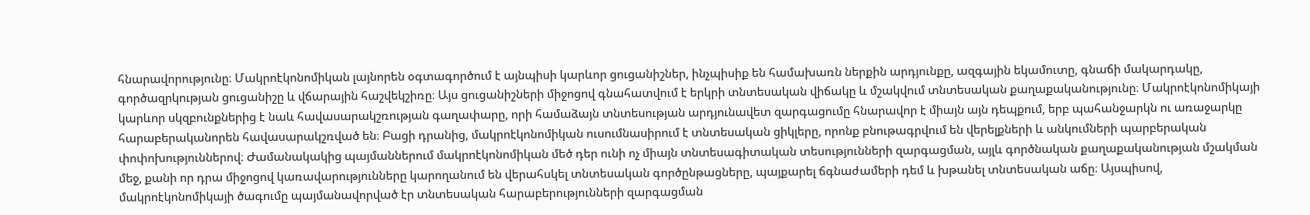հնարավորությունը։ Մակրոէկոնոմիկան լայնորեն օգտագործում է այնպիսի կարևոր ցուցանիշներ, ինչպիսիք են համախառն ներքին արդյունքը, ազգային եկամուտը, գնաճի մակարդակը, գործազրկության ցուցանիշը և վճարային հաշվեկշիռը։ Այս ցուցանիշների միջոցով գնահատվում է երկրի տնտեսական վիճակը և մշակվում տնտեսական քաղաքականությունը։ Մակրոէկոնոմիկայի կարևոր սկզբունքներից է նաև հավասարակշռության գաղափարը, որի համաձայն տնտեսության արդյունավետ զարգացումը հնարավոր է միայն այն դեպքում, երբ պահանջարկն ու առաջարկը հարաբերականորեն հավասարակշռված են։ Բացի դրանից, մակրոէկոնոմիկան ուսումնասիրում է տնտեսական ցիկլերը, որոնք բնութագրվում են վերելքների և անկումների պարբերական փոփոխություններով։ Ժամանակակից պայմաններում մակրոէկոնոմիկան մեծ դեր ունի ոչ միայն տնտեսագիտական տեսությունների զարգացման, այլև գործնական քաղաքականության մշակման մեջ, քանի որ դրա միջոցով կառավարությունները կարողանում են վերահսկել տնտեսական գործընթացները, պայքարել ճգնաժամերի դեմ և խթանել տնտեսական աճը։ Այսպիսով, մակրոէկոնոմիկայի ծագումը պայմանավորված էր տնտեսական հարաբերությունների զարգացման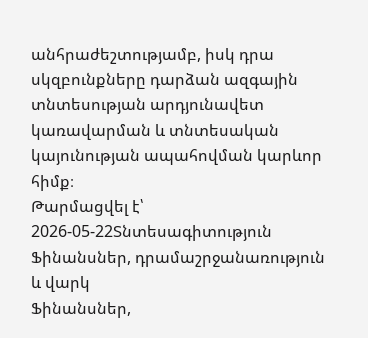անհրաժեշտությամբ, իսկ դրա սկզբունքները դարձան ազգային տնտեսության արդյունավետ կառավարման և տնտեսական կայունության ապահովման կարևոր հիմք։
Թարմացվել է՝ 2026-05-22Տնտեսագիտություն
Ֆինանսներ, դրամաշրջանառություն և վարկ
Ֆինանսներ,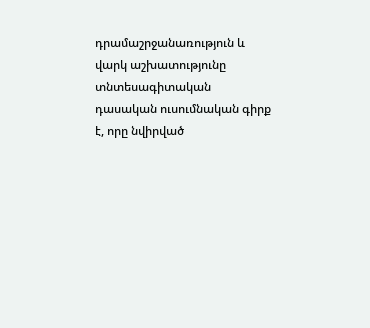դրամաշրջանառություն և վարկ աշխատությունը տնտեսագիտական դասական ուսումնական գիրք է, որը նվիրված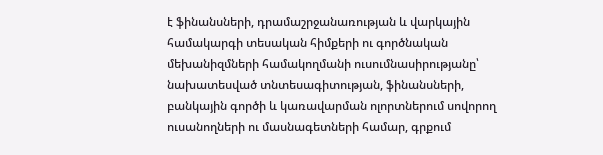է ֆինանսների, դրամաշրջանառության և վարկային համակարգի տեսական հիմքերի ու գործնական մեխանիզմների համակողմանի ուսումնասիրությանը՝ նախատեսված տնտեսագիտության, ֆինանսների, բանկային գործի և կառավարման ոլորտներում սովորող ուսանողների ու մասնագետների համար, գրքում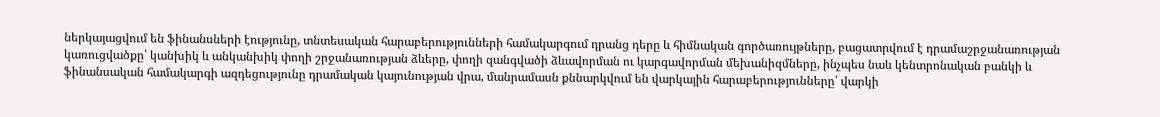ներկայացվում են ֆինանսների էությունը, տնտեսական հարաբերությունների համակարգում դրանց դերը և հիմնական գործառույթները, բացատրվում է դրամաշրջանառության կառուցվածքը՝ կանխիկ և անկանխիկ փողի շրջանառության ձևերը, փողի զանգվածի ձևավորման ու կարգավորման մեխանիզմները, ինչպես նաև կենտրոնական բանկի և ֆինանսական համակարգի ազդեցությունը դրամական կայունության վրա, մանրամասն քննարկվում են վարկային հարաբերությունները՝ վարկի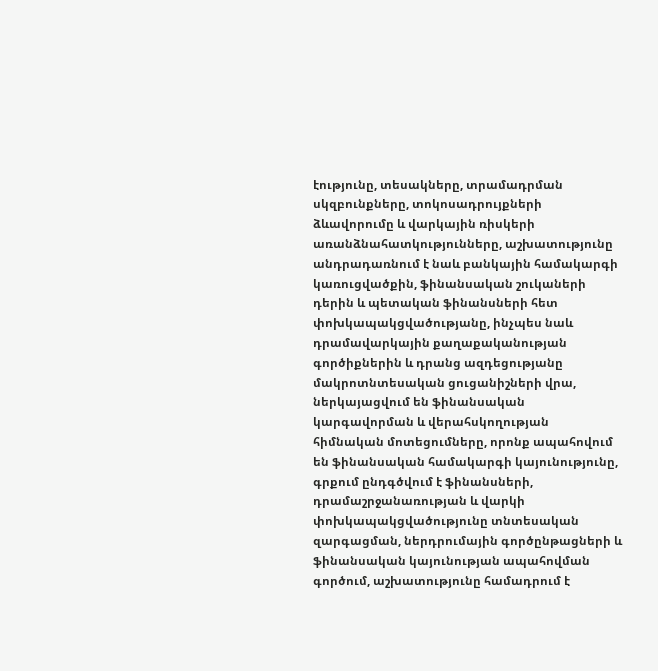էությունը, տեսակները, տրամադրման սկզբունքները, տոկոսադրույքների ձևավորումը և վարկային ռիսկերի առանձնահատկությունները, աշխատությունը անդրադառնում է նաև բանկային համակարգի կառուցվածքին, ֆինանսական շուկաների դերին և պետական ֆինանսների հետ փոխկապակցվածությանը, ինչպես նաև դրամավարկային քաղաքականության գործիքներին և դրանց ազդեցությանը մակրոտնտեսական ցուցանիշների վրա, ներկայացվում են ֆինանսական կարգավորման և վերահսկողության հիմնական մոտեցումները, որոնք ապահովում են ֆինանսական համակարգի կայունությունը, գրքում ընդգծվում է ֆինանսների, դրամաշրջանառության և վարկի փոխկապակցվածությունը տնտեսական զարգացման, ներդրումային գործընթացների և ֆինանսական կայունության ապահովման գործում, աշխատությունը համադրում է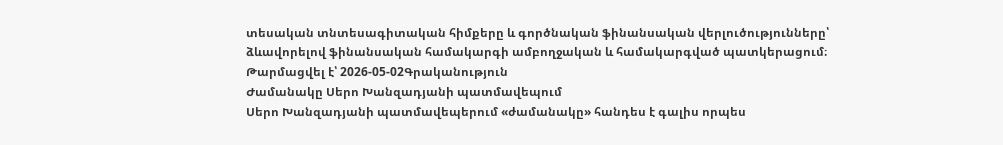տեսական տնտեսագիտական հիմքերը և գործնական ֆինանսական վերլուծությունները՝ ձևավորելով ֆինանսական համակարգի ամբողջական և համակարգված պատկերացում։
Թարմացվել է՝ 2026-05-02Գրականություն
Ժամանակը Սերո Խանզադյանի պատմավեպում
Սերո Խանզադյանի պատմավեպերում «ժամանակը» հանդես է գալիս որպես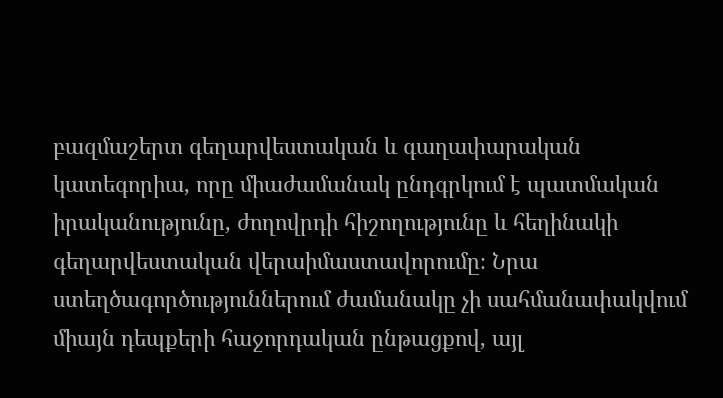բազմաշերտ գեղարվեստական և գաղափարական կատեգորիա, որը միաժամանակ ընդգրկում է պատմական իրականությունը, ժողովրդի հիշողությունը և հեղինակի գեղարվեստական վերաիմաստավորումը։ Նրա ստեղծագործություններում ժամանակը չի սահմանափակվում միայն դեպքերի հաջորդական ընթացքով, այլ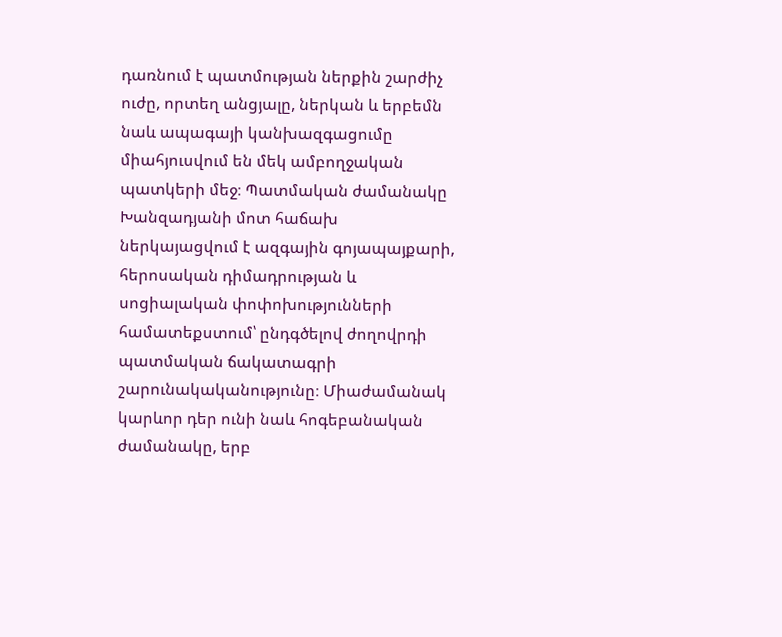դառնում է պատմության ներքին շարժիչ ուժը, որտեղ անցյալը, ներկան և երբեմն նաև ապագայի կանխազգացումը միահյուսվում են մեկ ամբողջական պատկերի մեջ։ Պատմական ժամանակը Խանզադյանի մոտ հաճախ ներկայացվում է ազգային գոյապայքարի, հերոսական դիմադրության և սոցիալական փոփոխությունների համատեքստում՝ ընդգծելով ժողովրդի պատմական ճակատագրի շարունակականությունը։ Միաժամանակ կարևոր դեր ունի նաև հոգեբանական ժամանակը, երբ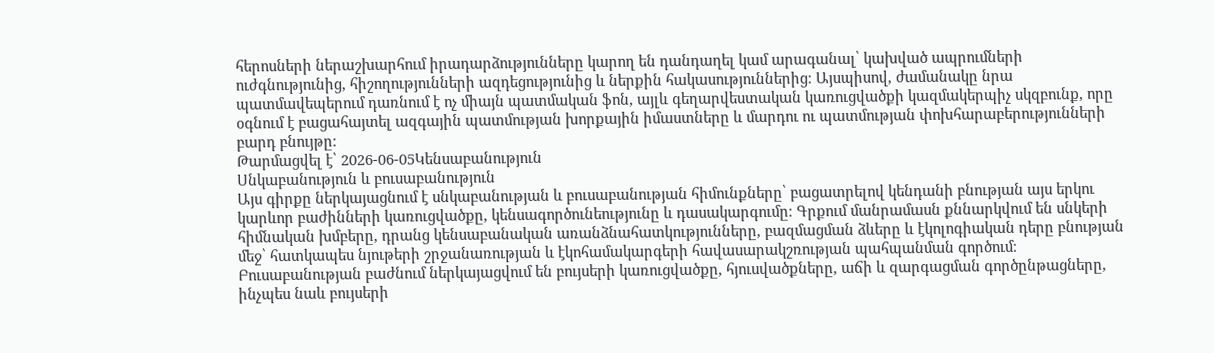հերոսների ներաշխարհում իրադարձությունները կարող են դանդաղել կամ արագանալ՝ կախված ապրումների ուժգնությունից, հիշողությունների ազդեցությունից և ներքին հակասություններից։ Այսպիսով, ժամանակը նրա պատմավեպերում դառնում է ոչ միայն պատմական ֆոն, այլև գեղարվեստական կառուցվածքի կազմակերպիչ սկզբունք, որը օգնում է բացահայտել ազգային պատմության խորքային իմաստները և մարդու ու պատմության փոխհարաբերությունների բարդ բնույթը։
Թարմացվել է՝ 2026-06-05Կենսաբանություն
Սնկաբանություն և բուսաբանություն
Այս գիրքը ներկայացնում է սնկաբանության և բուսաբանության հիմունքները՝ բացատրելով կենդանի բնության այս երկու կարևոր բաժինների կառուցվածքը, կենսագործունեությունը և դասակարգումը։ Գրքում մանրամասն քննարկվում են սնկերի հիմնական խմբերը, դրանց կենսաբանական առանձնահատկությունները, բազմացման ձևերը և էկոլոգիական դերը բնության մեջ՝ հատկապես նյութերի շրջանառության և էկոհամակարգերի հավասարակշռության պահպանման գործում։ Բուսաբանության բաժնում ներկայացվում են բույսերի կառուցվածքը, հյուսվածքները, աճի և զարգացման գործընթացները, ինչպես նաև բույսերի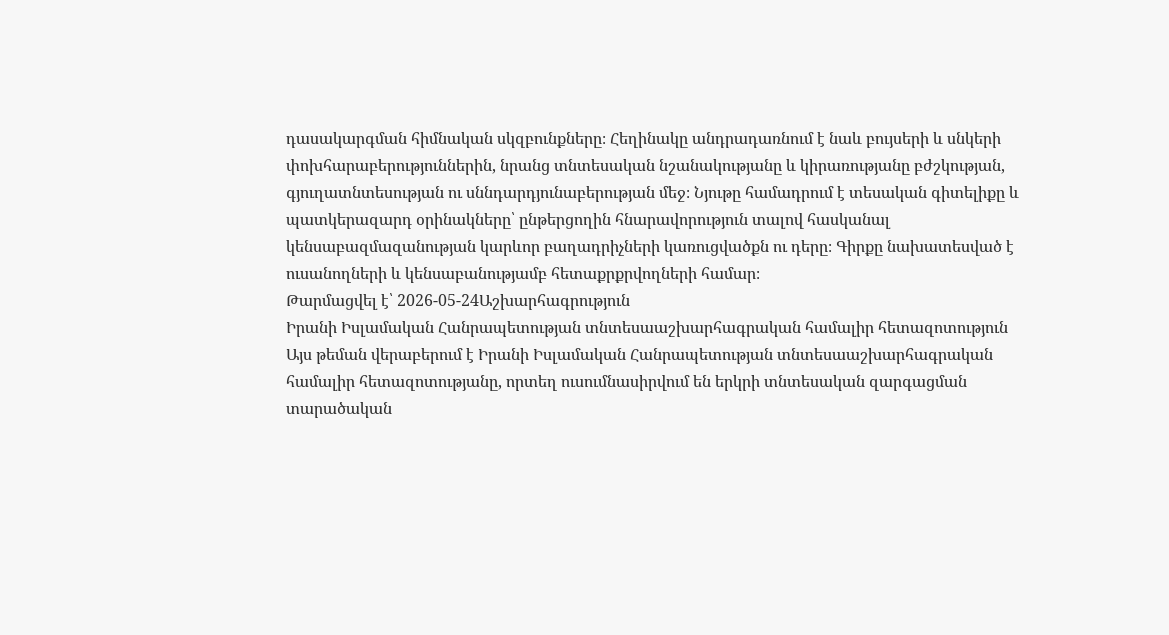դասակարգման հիմնական սկզբունքները։ Հեղինակը անդրադառնում է նաև բույսերի և սնկերի փոխհարաբերություններին, նրանց տնտեսական նշանակությանը և կիրառությանը բժշկության, գյուղատնտեսության ու սննդարդյունաբերության մեջ։ Նյութը համադրում է տեսական գիտելիքը և պատկերազարդ օրինակները՝ ընթերցողին հնարավորություն տալով հասկանալ կենսաբազմազանության կարևոր բաղադրիչների կառուցվածքն ու դերը։ Գիրքը նախատեսված է ուսանողների և կենսաբանությամբ հետաքրքրվողների համար։
Թարմացվել է՝ 2026-05-24Աշխարհագրություն
Իրանի Իսլամական Հանրապետության տնտեսաաշխարհագրական համալիր հետազոտություն
Այս թեման վերաբերում է Իրանի Իսլամական Հանրապետության տնտեսաաշխարհագրական համալիր հետազոտությանը, որտեղ ուսումնասիրվում են երկրի տնտեսական զարգացման տարածական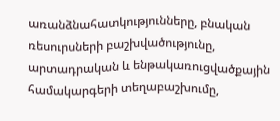առանձնահատկությունները, բնական ռեսուրսների բաշխվածությունը, արտադրական և ենթակառուցվածքային համակարգերի տեղաբաշխումը,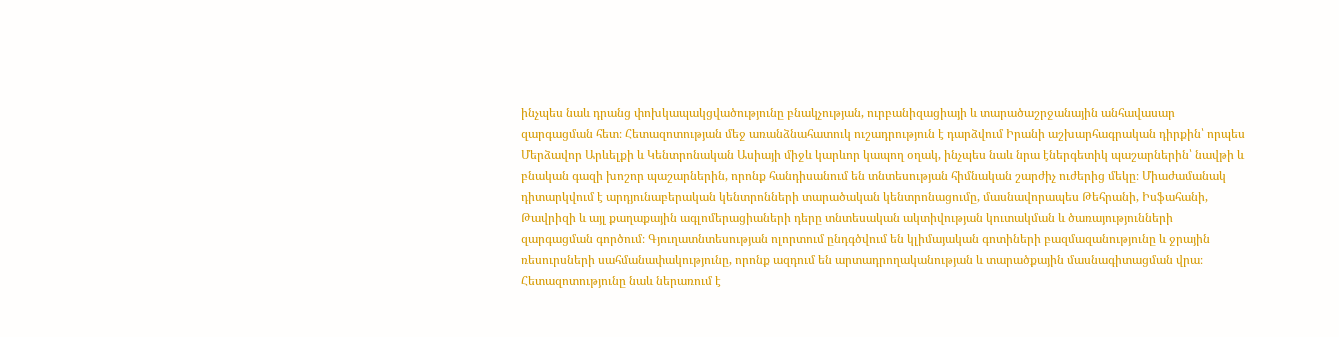ինչպես նաև դրանց փոխկապակցվածությունը բնակչության, ուրբանիզացիայի և տարածաշրջանային անհավասար զարգացման հետ։ Հետազոտության մեջ առանձնահատուկ ուշադրություն է դարձվում Իրանի աշխարհագրական դիրքին՝ որպես Մերձավոր Արևելքի և Կենտրոնական Ասիայի միջև կարևոր կապող օղակ, ինչպես նաև նրա էներգետիկ պաշարներին՝ նավթի և բնական գազի խոշոր պաշարներին, որոնք հանդիսանում են տնտեսության հիմնական շարժիչ ուժերից մեկը։ Միաժամանակ դիտարկվում է արդյունաբերական կենտրոնների տարածական կենտրոնացումը, մասնավորապես Թեհրանի, Իսֆահանի, Թավրիզի և այլ քաղաքային ագլոմերացիաների դերը տնտեսական ակտիվության կուտակման և ծառայությունների զարգացման գործում։ Գյուղատնտեսության ոլորտում ընդգծվում են կլիմայական գոտիների բազմազանությունը և ջրային ռեսուրսների սահմանափակությունը, որոնք ազդում են արտադրողականության և տարածքային մասնագիտացման վրա։ Հետազոտությունը նաև ներառում է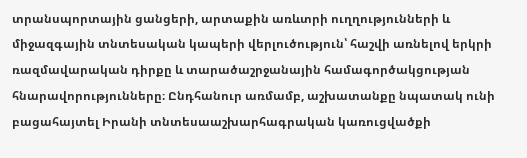տրանսպորտային ցանցերի, արտաքին առևտրի ուղղությունների և միջազգային տնտեսական կապերի վերլուծություն՝ հաշվի առնելով երկրի ռազմավարական դիրքը և տարածաշրջանային համագործակցության հնարավորությունները։ Ընդհանուր առմամբ, աշխատանքը նպատակ ունի բացահայտել Իրանի տնտեսաաշխարհագրական կառուցվածքի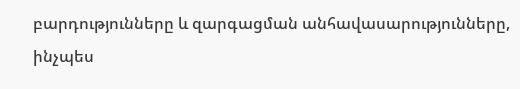բարդությունները և զարգացման անհավասարությունները, ինչպես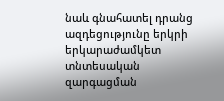նաև գնահատել դրանց ազդեցությունը երկրի երկարաժամկետ տնտեսական զարգացման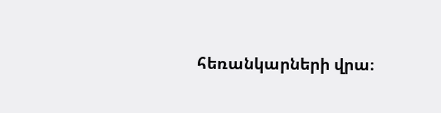հեռանկարների վրա։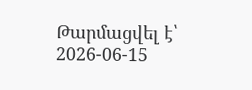Թարմացվել է՝ 2026-06-15